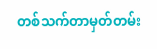တစ်သက်တာမှတ်တမ်း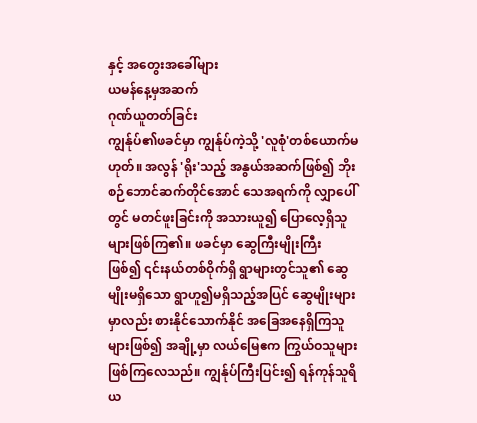နှင့် အတွေးအခေါ်များ
ယမန်နေ့မှအဆက်
ဂုဏ်ယူတတ်ခြင်း
ကျွန်ုပ်၏ဖခင်မှာ ကျွန်ုပ်ကဲ့သို့ 'လူစုံ'တစ်ယောက်မဟုတ်။ အလွန် 'ရိုး'သည့် အနွယ်အဆက်ဖြစ်၍ ဘိုးစဉ်ဘောင်ဆက်တိုင်အောင် သေအရက်ကို လျှာပေါ်တွင် မတင်ဖူးခြင်းကို အသားယူ၍ ပြောလေ့ရှိသူ များဖြစ်ကြ၏။ ဖခင်မှာ ဆွေကြီးမျိုးကြီး
ဖြစ်၍ ၎င်းနယ်တစ်ဝိုက်ရှိ ရွာများတွင်သူ၏ ဆွေမျိုးမရှိသော ရွာဟူ၍မရှိသည့်အပြင် ဆွေမျိုးများမှာလည်း စားနိုင်သောက်နိုင် အခြေအနေရှိကြသူများဖြစ်၍ အချို့မှာ လယ်မြေဧက ကြွယ်ဝသူများဖြစ်ကြလေသည်။ ကျွန်ုပ်ကြီးပြင်း၍ ရန်ကုန်သူရိယ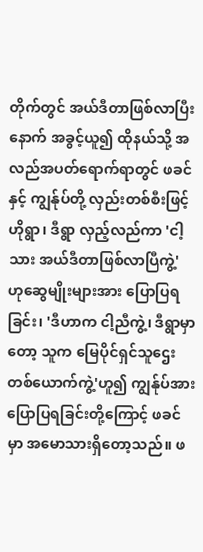တိုက်တွင် အယ်ဒီတာဖြစ်လာပြီးနောက် အခွင့်ယူ၍ ထိုနယ်သို့ အလည်အပတ်ရောက်ရာတွင် ဖခင်နှင့် ကျွန်ုပ်တို့ လှည်းတစ်စီးဖြင့် ဟိုရွာ၊ ဒီရွာ လှည့်လည်ကာ 'ငါ့သား အယ်ဒီတာဖြစ်လာပြီကွဲ့' ဟုဆွေမျိုးများအား ပြောပြရခြင်း၊ 'ဒီဟာက ငါ့ညီကွဲ့၊ ဒီရွာမှာတော့ သူက မြေပိုင်ရှင်သူဌေးတစ်ယောက်ကွဲ့'ဟူ၍ ကျွန်ုပ်အား ပြောပြရခြင်းတို့ကြောင့် ဖခင်မှာ အမောသားရှိတော့သည်။ ဖ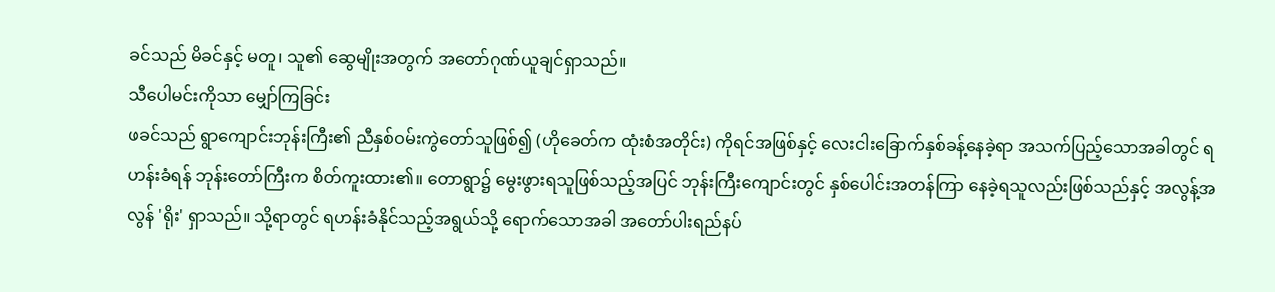ခင်သည် မိခင်နှင့် မတူ၊ သူ၏ ဆွေမျိုးအတွက် အတော်ဂုဏ်ယူချင်ရှာသည်။
သီပေါမင်းကိုသာ မျှော်ကြခြင်း
ဖခင်သည် ရွာကျောင်းဘုန်းကြီး၏ ညီနှစ်ဝမ်းကွဲတော်သူဖြစ်၍ (ဟိုခေတ်က ထုံးစံအတိုင်း) ကိုရင်အဖြစ်နှင့် လေးငါးခြောက်နှစ်ခန့်နေခဲ့ရာ အသက်ပြည့်သောအခါတွင် ရဟန်းခံရန် ဘုန်းတော်ကြီးက စိတ်ကူးထား၏။ တောရွာ၌ မွေးဖွားရသူဖြစ်သည့်အပြင် ဘုန်းကြီးကျောင်းတွင် နှစ်ပေါင်းအတန်ကြာ နေခဲ့ရသူလည်းဖြစ်သည်နှင့် အလွန့်အလွန် 'ရိုး' ရှာသည်။ သို့ရာတွင် ရဟန်းခံနိုင်သည့်အရွယ်သို့ ရောက်သောအခါ အတော်ပါးရည်နပ်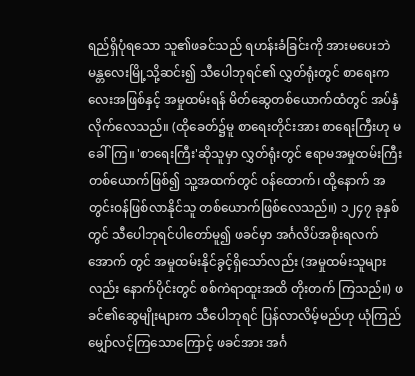ရည်ရှိပုံရသော သူ၏ဖခင်သည် ရဟန်းခံခြင်းကို အားမပေးဘဲ မန္တလေးမြို့သို့ဆင်း၍ သီပေါဘုရင်၏ လွှတ်ရုံးတွင် စာရေးကလေးအဖြစ်နှင့် အမှုထမ်းရန် မိတ်ဆွေတစ်ယောက်ထံတွင် အပ်နှံလိုက်လေသည်။ (ထိုခေတ်၌မူ စာရေးတိုင်းအား စာရေးကြီးဟု မခေါ်ကြ။ 'စာရေးကြီး'ဆိုသူမှာ လွှတ်ရုံးတွင် ဧရာမအမှုထမ်းကြီးတစ်ယောက်ဖြစ်၍ သူ့အထက်တွင် ဝန်ထောက်၊ ထို့နောက် အတွင်းဝန်ဖြစ်လာနိုင်သူ တစ်ယောက်ဖြစ်လေသည်။) ၁၂၄၇ ခုနှစ်တွင် သီပေါဘုရင်ပါတော်မူ၍ ဖခင်မှာ အင်္ဂလိပ်အစိုးရလက်အောက် တွင် အမှုထမ်းနိုင်ခွင့်ရှိသော်လည်း (အမှုထမ်းသူများ လည်း နောက်ပိုင်းတွင် စစ်ကဲရာထူးအထိ တိုးတက် ကြသည်။) ဖခင်၏ဆွေမျိုးများက သီပေါဘုရင် ပြန်လာလိမ့်မည်ဟု ယုံကြည်မျှော်လင့်ကြသောကြောင့် ဖခင်အား အင်္ဂ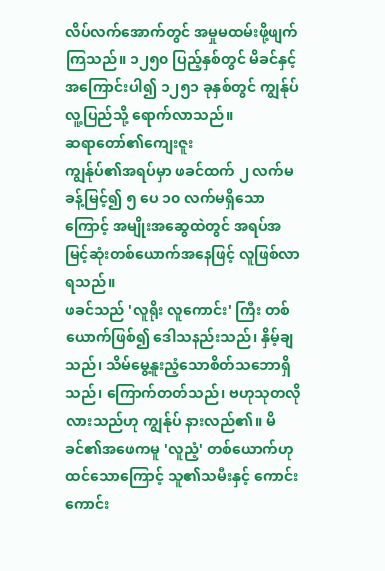လိပ်လက်အောက်တွင် အမှုမထမ်းဖို့ဖျက်ကြသည်။ ၁၂၅၀ ပြည့်နှစ်တွင် မိခင်နှင့် အကြောင်းပါ၍ ၁၂၅၁ ခုနှစ်တွင် ကျွန်ုပ် လူ့ပြည်သို့ ရောက်လာသည်။
ဆရာတော်၏ကျေးဇူး
ကျွန်ုပ်၏အရပ်မှာ ဖခင်ထက် ၂ လက်မခန့်မြင့်၍ ၅ ပေ ၁၀ လက်မရှိသောကြောင့် အမျိုးအဆွေထဲတွင် အရပ်အမြင့်ဆုံးတစ်ယောက်အနေဖြင့် လူဖြစ်လာရသည်။
ဖခင်သည် 'လူရိုး လူကောင်း' ကြီး တစ်ယောက်ဖြစ်၍ ဒေါသနည်းသည်၊ နှိမ့်ချသည်၊ သိမ်မွေ့နူးညံ့သောစိတ်သဘောရှိသည်၊ ကြောက်တတ်သည်၊ ဗဟုသုတလိုလားသည်ဟု ကျွန်ုပ် နားလည်၏။ မိခင်၏အဖေကမူ 'လူညံ့' တစ်ယောက်ဟုထင်သောကြောင့် သူ၏သမီးနှင့် ကောင်းကောင်း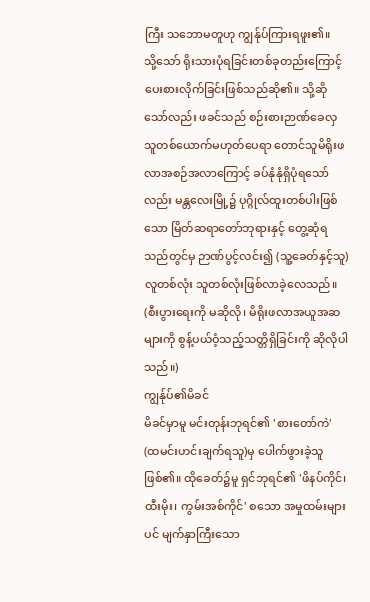ကြီး သဘောမတူဟု ကျွန်ုပ်ကြားရဖူး၏။
သို့သော် ရိုးသားပုံရခြင်းတစ်ခုတည်းကြောင့် ပေးစားလိုက်ခြင်းဖြစ်သည်ဆို၏။ သို့ဆိုသော်လည်း ဖခင်သည် စဉ်းစားဉာဏ်ခေလှသူတစ်ယောက်မဟုတ်ပေရာ တောင်သူမိရိုးဖလာအစဉ်အလာကြောင့် ခပ်နုံနုံရှိပုံရသော်လည်း မန္တလေးမြို့၌ ပုဂ္ဂိုလ်ထူးတစ်ပါးဖြစ်သော မြိတ်ဆရာတော်ဘုရားနှင့် တွေ့ဆုံရသည်တွင်မှ ဉာဏ်ပွင့်လင်း၍ (သူ့ခေတ်နှင့်သူ) လူတစ်လုံး သူတစ်လုံးဖြစ်လာခဲ့လေသည်။ (စီးပွားရေးကို မဆိုလို၊ မိရိုးဖလာအယူအဆများကို စွန့်ပယ်ဝံ့သည့်သတ္တိရှိခြင်းကို ဆိုလိုပါသည်။)
ကျွန်ုပ်၏မိခင်
မိခင်မှာမူ မင်းတုန်းဘုရင်၏ 'စားတော်ကဲ' (ထမင်းဟင်းချက်ရသူ)မှ ပေါက်ဖွားခဲ့သူဖြစ်၏။ ထိုခေတ်၌မူ ရှင်ဘုရင်၏ 'ဖိနပ်ကိုင်၊ ထီးမိုး၊ ကွမ်းအစ်ကိုင်' စသော အမှုထမ်းများပင် မျက်နှာကြီးသော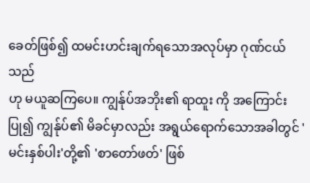ခေတ်ဖြစ်၍ ထမင်းဟင်းချက်ရသောအလုပ်မှာ ဂုဏ်ငယ်သည်
ဟု မယူဆကြပေ။ ကျွန်ုပ်အဘိုး၏ ရာထူး ကို အကြောင်းပြု၍ ကျွန်ုပ်၏ မိခင်မှာလည်း အရွယ်ရောက်သောအခါတွင် 'မင်းနှစ်ပါး'တို့၏ 'စာတော်ဖတ်' ဖြစ်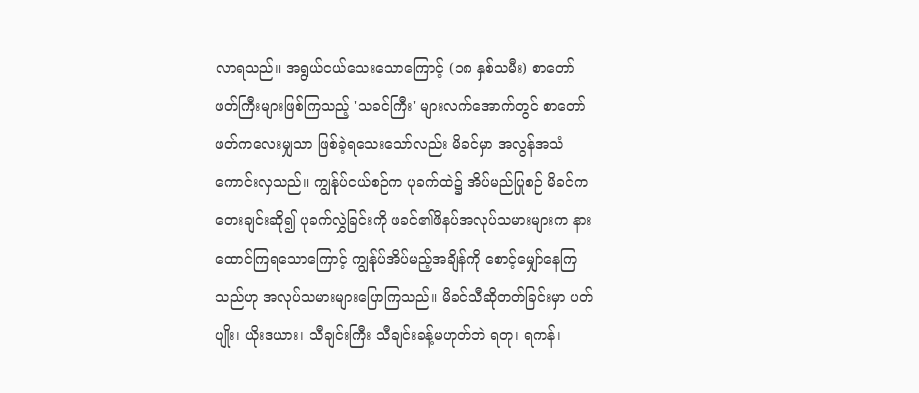လာရသည်။ အရွယ်ငယ်သေးသောကြောင့် (၁၈ နှစ်သမီး) စာတော်ဖတ်ကြီးများဖြစ်ကြသည့် 'သခင်ကြီး' များလက်အောက်တွင် စာတော်ဖတ်ကလေးမျှသာ ဖြစ်ခဲ့ရသေးသော်လည်း မိခင်မှာ အလွန်အသံကောင်းလှသည်။ ကျွန်ုပ်ငယ်စဉ်က ပုခက်ထဲ၌ အိပ်မည်ပြုစဉ် မိခင်က တေးချင်းဆို၍ ပုခက်လွှဲခြင်းကို ဖခင်၏ဖိနပ်အလုပ်သမားများက နားထောင်ကြရသောကြောင့် ကျွန်ုပ်အိပ်မည့်အချိန်ကို စောင့်မျှော်နေကြသည်ဟု အလုပ်သမားများပြောကြသည်။ မိခင်သီဆိုတတ်ခြင်းမှာ ပတ်ပျိုး၊ ယိုးဒယား၊ သီချင်းကြီး သီချင်းခန့်မဟုတ်ဘဲ ရတု၊ ရကန်၊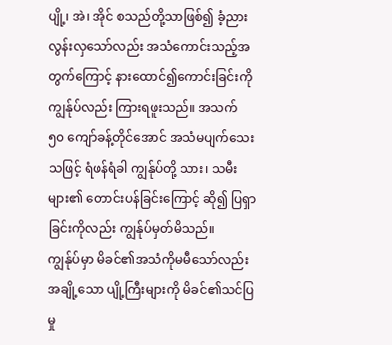ပျို့၊ အဲ၊ အိုင် စသည်တို့သာဖြစ်၍ ခံ့ညားလွန်းလှသော်လည်း အသံကောင်းသည့်အတွက်ကြောင့် နားထောင်၍ကောင်းခြင်းကို ကျွန်ုပ်လည်း ကြားရဖူးသည်။ အသက် ၅၀ ကျော်ခန့်တိုင်အောင် အသံမပျက်သေးသဖြင့် ရံဖန်ရံခါ ကျွန်ုပ်တို့ သား၊ သမီးများ၏ တောင်းပန်ခြင်းကြောင့် ဆို၍ ပြရှာခြင်းကိုလည်း ကျွန်ုပ်မှတ်မိသည်။
ကျွန်ုပ်မှာ မိခင်၏အသံကိုမမီသော်လည်း အချို့သော ပျို့ကြီးများကို မိခင်၏သင်ပြမှု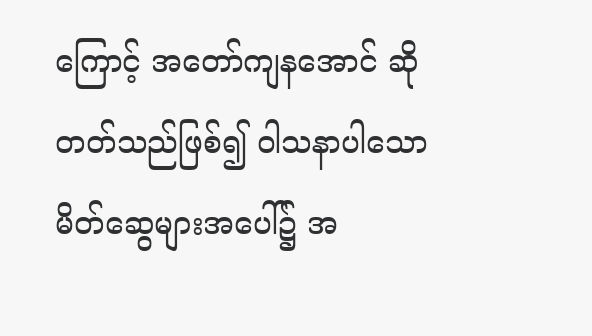ကြောင့် အတော်ကျနအောင် ဆိုတတ်သည်ဖြစ်၍ ဝါသနာပါသော မိတ်ဆွေများအပေါ်၌ အ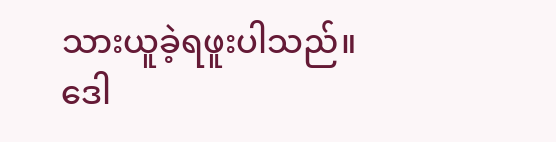သားယူခဲ့ရဖူးပါသည်။
ဒေါ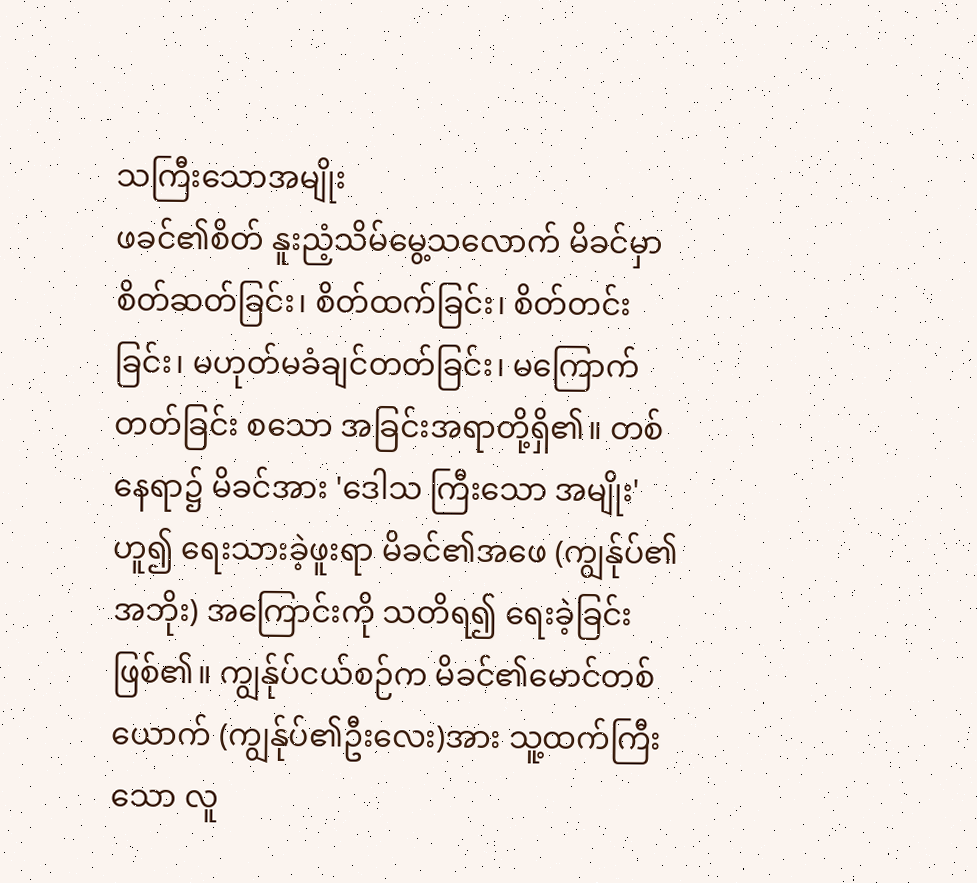သကြီးသောအမျိုး
ဖခင်၏စိတ် နူးညံ့သိမ်မွေ့သလောက် မိခင်မှာ စိတ်ဆတ်ခြင်း၊ စိတ်ထက်ခြင်း၊ စိတ်တင်းခြင်း၊ မဟုတ်မခံချင်တတ်ခြင်း၊ မကြောက်တတ်ခြင်း စသော အခြင်းအရာတို့ရှိ၏။ တစ်နေရာ၌ မိခင်အား 'ဒေါသ ကြီးသော အမျိုး'ဟူ၍ ရေးသားခဲ့ဖူးရာ မိခင်၏အဖေ (ကျွန်ုပ်၏ အဘိုး) အကြောင်းကို သတိရ၍ ရေးခဲ့ခြင်းဖြစ်၏။ ကျွန်ုပ်ငယ်စဉ်က မိခင်၏မောင်တစ်ယောက် (ကျွန်ုပ်၏ဦးလေး)အား သူ့ထက်ကြီးသော လူ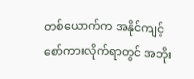တစ်ယောက်က အနိုင်ကျင့်စော်ကားလိုက်ရာတွင် အဘိုး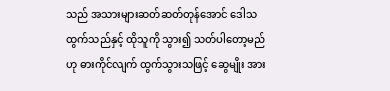သည် အသားများဆတ်ဆတ်တုန်အောင် ဒေါသထွက်သည်နှင့် ထိုသူကို သွား၍ သတ်ပါတော့မည်ဟု ဓားကိုင်လျက် ထွက်သွားသဖြင့် ဆွေမျိုး အား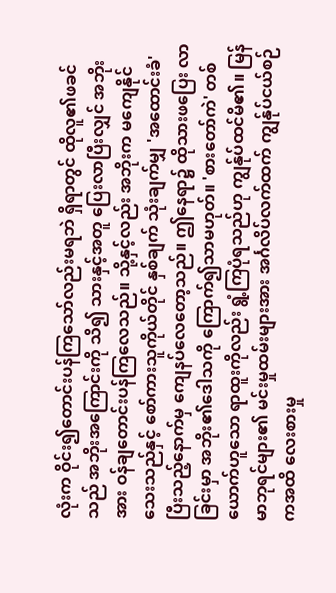လုံးက ဝိုင်း၍တောင်းပန်ကြသော်လည်းမရဘဲ ရှိရာတွင် ထိုလူ၏ဖခင်သည် အဘိုးအကြောင်းကို သိ၍ သားနှင့်အတူ ပြေးလာပြီးလျှင် အဘိုးအား ဝန်ချတောင်းပန်ကြလေသည်။ သို့နှင့်လည်း အဘိုးက မကျေနိုင်သေးသည်နှင့် စော်ကားသူကိုယ်တိုင် နှစ်ချက် သုံးချက်မျှ 'အထောင်းခံ' ပြီးသည့်နောက်မှ ကျေနပ်လေတော့သည်။ ဤနေရာ၌ ထိုသားဖပြေး လာခြင်းမှာ အဘိုး၏ဒေါသကို ကြောက်၍သာမဟုတ်။ 'စားတော်ကဲ' တစ်ယောက်ဟူသော ရာထူးကိုလည်း ရွံ့ကြပုံရသည်ဟု ကျွန်ုပ်ထင်မိ၏။ မြန်မာဘုရင်များ၏ မင်းမှုထမ်းများအား အင်္ဂလိပ်လက်ထက် ကျွန်ုပ်ငယ်စဉ်ကအထိ လေးစားမှု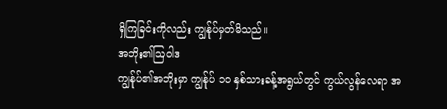ရှိကြခြင်းကိုလည်း ကျွန်ုပ်မှတ်မိသည်။
အဘိုး၏ဩဝါဒ
ကျွန်ုပ်၏အဘိုးမှာ ကျွန်ုပ် ၁၀ နှစ်သားခန့်အရွယ်တွင် ကွယ်လွန်လေရာ အ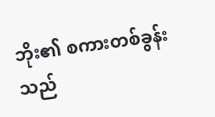ဘိုး၏ စကားတစ်ခွန်းသည်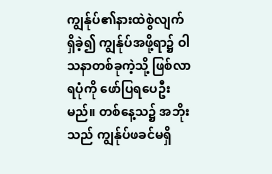ကျွန်ုပ်၏နားထဲစွဲလျက်ရှိခဲ့၍ ကျွန်ုပ်အဖို့ရာ၌ ဝါသနာတစ်ခုကဲ့သို့ ဖြစ်လာရပုံကို ဖော်ပြရပေဦးမည်။ တစ်နေ့သ၌ အဘိုးသည် ကျွန်ုပ်ဖခင်မရှိ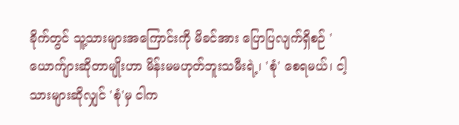ခိုက်တွင် သူ့သားများအကြောင်းကို မိခင်အား ပြောပြလျက်ရှိစဉ် 'ယောက်ျားဆိုတာမျိုးဟာ မိန်းမမဟုတ်ဘူးသမီးရဲ့၊ 'စုံ' စေရမယ်၊ ငါ့သားများဆိုလျှင် 'စုံ'မှ ငါက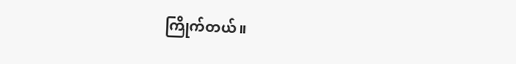ကြိုက်တယ်။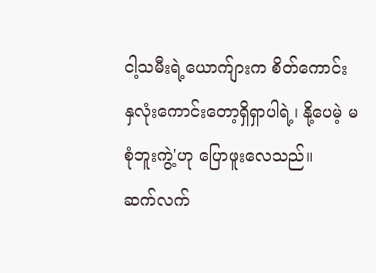ငါ့သမီးရဲ့ယောက်ျားက စိတ်ကောင်း နှလုံးကောင်းတော့ရှိရှာပါရဲ့၊ နို့ပေမဲ့ မစုံဘူးကွဲ့'ဟု ပြောဖူးလေသည်။
ဆက်လက်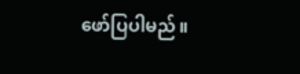ဖော်ပြပါမည်။